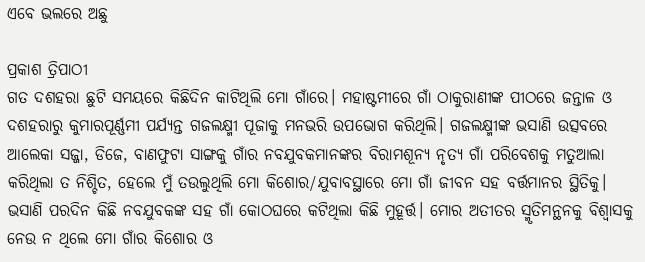ଏବେ ଭଲରେ ଅଛୁ

ପ୍ରକାଶ ତ୍ରିପାଠୀ
ଗତ ଦଶହରା ଛୁଟି ସମୟରେ କିଛିଦିନ କାଟିଥିଲି ମୋ ଗାଁରେ। ମହାଷ୍ଟମୀରେ ଗାଁ ଠାକୁରାଣୀଙ୍କ ପୀଠରେ ଜନ୍ତାଳ ଓ ଦଶହରାରୁ କୁମାରପୂର୍ଣ୍ଣମୀ ପର୍ଯ୍ୟନ୍ତ ଗଜଲକ୍ଷ୍ମୀ ପୂଜାକୁ ମନଭରି ଉପଭୋଗ କରିଥିଲି। ଗଜଲକ୍ଷ୍ମୀଙ୍କ ଭସାଣି ଉତ୍ସବରେ ଆଲେକା ସଜ୍ଜା, ଡିଜେ, ବାଣଫୁଟା ସାଙ୍ଗକୁ ଗାଁର ନବଯୁବକମାନଙ୍କର ବିରାମଶୂନ୍ୟ ନୃତ୍ୟ ଗାଁ ପରିବେଶକୁ ମତୁଆଲା କରିଥିଲା ତ ନିଶ୍ଚିତ, ହେଲେ ମୁଁ ତଉଲୁଥିଲି ମୋ କିଶୋର/ଯୁବାବସ୍ଥାରେ ମୋ ଗାଁ ଜୀବନ ସହ ବର୍ତ୍ତମାନର ସ୍ଥିତିକୁ। ଭସାଣି ପରଦିନ କିଛି ନବଯୁବକଙ୍କ ସହ ଗାଁ କୋଠଘରେ କଟିଥିଲା କିଛି ମୁହୂର୍ତ୍ତ। ମୋର ଅତୀତର ସ୍ମୃତିମନ୍ଥନକୁ ବିଶ୍ୱାସକୁ ନେଉ ନ ଥିଲେ ମୋ ଗାଁର କିଶୋର ଓ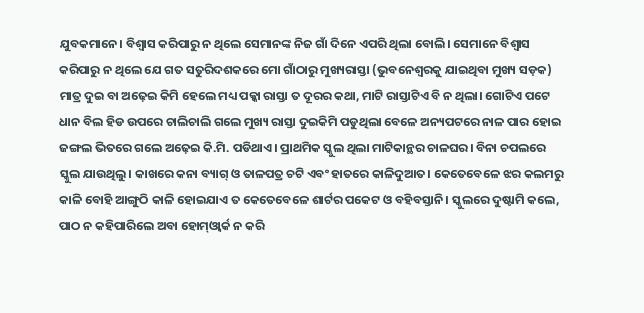ଯୁବକମାନେ। ବିଶ୍ୱାସ କରିପାରୁ ନ ଥିଲେ ସେମାନଙ୍କ ନିଜ ଗାଁ ଦିନେ ଏପରି ଥିଲା ବୋଲି। ସେମାନେ ବିଶ୍ୱାସ କରିପାରୁ ନ ଥିଲେ ଯେ ଗତ ସତୁରିଦଶକରେ ମୋ ଗାଁଠାରୁ ମୁଖ୍ୟରାସ୍ତା (ଭୁବନେଶ୍ୱରକୁ ଯାଇଥିବା ମୁଖ୍ୟ ସଡ଼କ) ମାତ୍ର ଦୁଇ ବା ଅଢ଼େଇ କିମି ହେଲେ ମଧ୍ୟ ପକ୍କା ରାସ୍ତା ତ ଦୂରର କଥା, ମାଟି ରାସ୍ତାଟିଏ ବି ନ ଥିଲା। ଗୋଟିଏ ପଟେ ଧାନ ବିଲ ହିଡ ଉପରେ ଚାଲିଚାଲି ଗଲେ ମୁଖ୍ୟ ରାସ୍ତା ଦୁଇକିମି ପଡୁଥିଲା ବେଳେ ଅନ୍ୟପଟରେ ନାଳ ପାର ହୋଇ ଜଙ୍ଗଲ ଭିତରେ ଗଲେ ଅଢ଼େଇ କି.ମି. ପଡିଥାଏ। ପ୍ରାଥମିକ ସ୍କୁଲ ଥିଲା ମାଟିକାନ୍ଥର ଚାଳଘର। ବିନା ଚପଲରେ ସ୍କୁଲ ଯାଉଥିଲୁ। କାଖରେ କନା ବ୍ୟାଗ୍‌ ଓ ତାଳପତ୍ର ଚଟି ଏବଂ ହାତରେ କାଳିଦୁଆତ। କେତେବେଳେ ଝର କଲମରୁ କାଳି ବୋହି ଆଙ୍ଗୁଠି କାଳି ହୋଇଯାଏ ତ କେତେବେଳେ ଶାର୍ଟର ପକେଟ ଓ ବହିବସ୍ତାନି। ସ୍କୁଲରେ ଦୁଷ୍ଟାମି କଲେ, ପାଠ ନ କହିପାରିଲେ ଅବା ହୋମ୍‌ଓ୍ବାର୍କ ନ କରି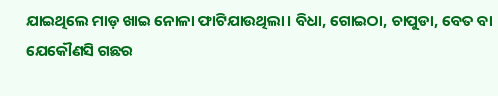ଯାଇଥିଲେ ମାଡ଼ ଖାଇ ନୋଳା ଫାଟିଯାଉଥିଲା। ବିଧା, ଗୋଇଠା, ଚାପୁଡା, ବେତ ବା ଯେକୌଣସି ଗଛର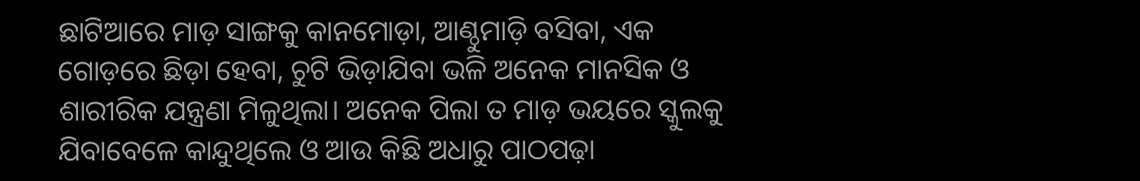ଛାଟିଆରେ ମାଡ଼ ସାଙ୍ଗକୁ କାନମୋଡ଼ା, ଆଣ୍ଠୁମାଡ଼ି ବସିବା, ଏକ ଗୋଡ଼ରେ ଛିଡ଼ା ହେବା, ଚୁଟି ଭିଡ଼ାଯିବା ଭଳି ଅନେକ ମାନସିକ ଓ ଶାରୀରିକ ଯନ୍ତ୍ରଣା ମିଳୁଥିଲା। ଅନେକ ପିଲା ତ ମାଡ଼ ଭୟରେ ସ୍କୁଲକୁ ଯିବାବେଳେ କାନ୍ଦୁଥିଲେ ଓ ଆଉ କିଛି ଅଧାରୁ ପାଠପଢ଼ା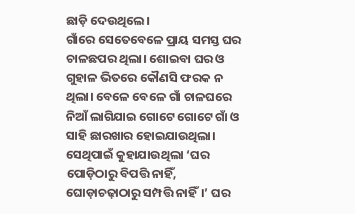ଛାଡ଼ି ଦେଉଥିଲେ।
ଗାଁରେ ସେତେବେଳେ ପ୍ରାୟ ସମସ୍ତ ଘର ଚାଳଛପର ଥିଲା। ଶୋଇବା ଘର ଓ ଗୁହାଳ ଭିତରେ କୌଣସି ଫରକ ନ ଥିଲା। ବେଳେ ବେଳେ ଗାଁ ଚାଳଘରେ ନିଆଁ ଲାଗିଯାଇ ଗୋଟେ ଗୋଟେ ଗାଁ ଓ ସାହି ଛାରଖାର ହୋଇଯାଉଥିଲା। ସେଥିପାଇଁ କୁହାଯାଉଥିଲା ‘ଘର ପୋଡ଼ିଠାରୁ ବିପତ୍ତି ନାହିଁ, ଘୋଡ଼ାଚଢ଼ାଠାରୁ ସମ୍ପତ୍ତି ନାହିଁ।’ ଘର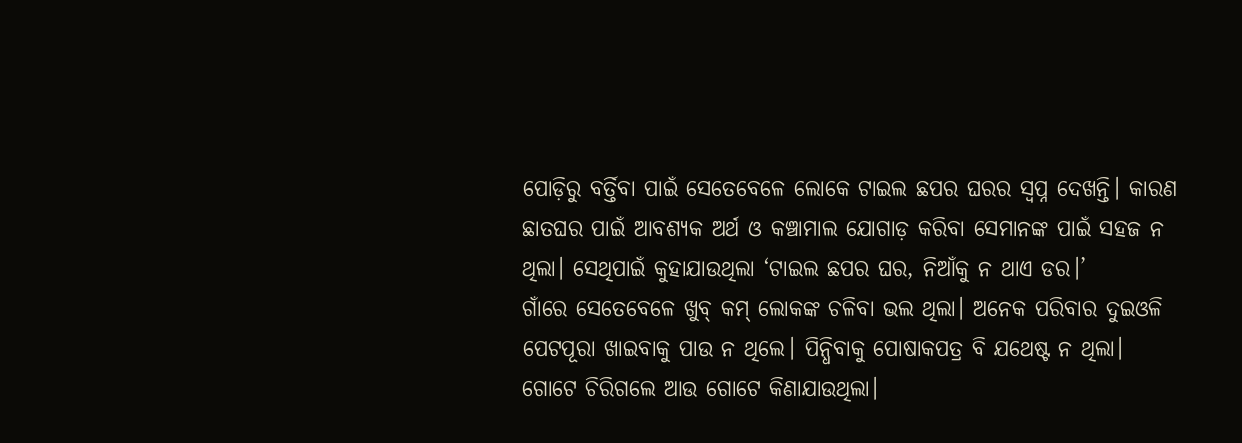ପୋଡ଼ିରୁ ବର୍ତ୍ତିବା ପାଇଁ ସେତେବେଳେ ଲୋକେ ଟାଇଲ ଛପର ଘରର ସ୍ବପ୍ନ ଦେଖନ୍ତି। କାରଣ ଛାତଘର ପାଇଁ ଆବଶ୍ୟକ ଅର୍ଥ ଓ କଞ୍ଚାମାଲ ଯୋଗାଡ଼ କରିବା ସେମାନଙ୍କ ପାଇଁ ସହଜ ନ ଥିଲା। ସେଥିପାଇଁ କୁହାଯାଉଥିଲା ‘ଟାଇଲ ଛପର ଘର, ନିଆଁକୁ ନ ଥାଏ ଡର।’
ଗାଁରେ ସେତେବେଳେ ଖୁବ୍‌ କମ୍‌ ଲୋକଙ୍କ ଚଳିବା ଭଲ ଥିଲା। ଅନେକ ପରିବାର ଦୁଇଓଳି ପେଟପୂରା ଖାଇବାକୁ ପାଉ ନ ଥିଲେ। ପିନ୍ଧିବାକୁ ପୋଷାକପତ୍ର ବି ଯଥେଷ୍ଟ ନ ଥିଲା। ଗୋଟେ ଚିରିଗଲେ ଆଉ ଗୋଟେ କିଣାଯାଉଥିଲା।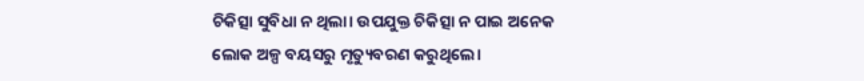ଚିକିତ୍ସା ସୁବିଧା ନ ଥିଲା। ଉପଯୁକ୍ତ ଚିକିତ୍ସା ନ ପାଇ ଅନେକ ଲୋକ ଅଳ୍ପ ବୟସରୁ ମୃତ୍ୟୁବରଣ କରୁଥିଲେ।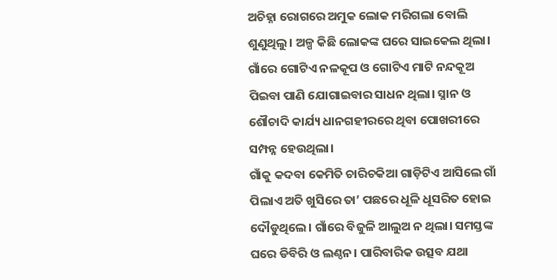ଅଚିହ୍ନା ରୋଗରେ ଅମୁକ ଲୋକ ମରିଗଲା ବୋଲି ଶୁଣୁଥିଲୁ। ଅଳ୍ପ କିଛି ଲୋକଙ୍କ ଘରେ ସାଇକେଲ ଥିଲା। ଗାଁରେ ଗୋଟିଏ ନଳକୂପ ଓ ଗୋଟିଏ ମାଟି ନନ୍ଦକୂଅ ପିଇବା ପାଣି ଯୋଗାଇବାର ସାଧନ ଥିଲା। ସ୍ନାନ ଓ ଶୌଚାଦି କାର୍ଯ୍ୟ ଧାନଗହୀରରେ ଥିବା ପୋଖରୀରେ ସମ୍ପନ୍ନ ହେଉଥିଲା।
ଗାଁକୁ କଦବା କେମିତି ଚାରିଚକିଆ ଗାଡ଼ିଟିଏ ଆସିଲେ ଗାଁ ପିଲାଏ ଅତି ଖୁସିରେ ତା’ ପଛରେ ଧୂଳି ଧୂସରିତ ହୋଇ ଦୌଡୁଥିଲେ। ଗାଁରେ ବିଜୁଳି ଆଲୁଅ ନ ଥିଲା। ସମସ୍ତଙ୍କ ଘରେ ଡିବିରି ଓ ଲଣ୍ଠନ। ପାରିବାରିକ ଉତ୍ସବ ଯଥା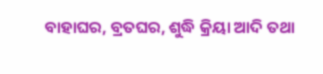ବାହାଘର, ବ୍ରତଘର, ଶୁଦ୍ଧି କ୍ରିୟା ଆଦି ତଥା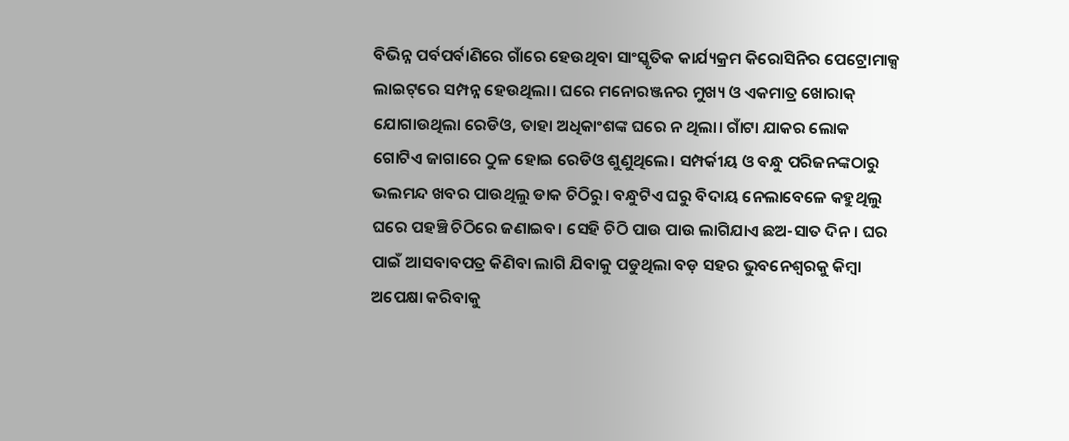ବିଭିନ୍ନ ପର୍ବପର୍ବାଣିରେ ଗାଁରେ ହେଉଥିବା ସାଂସ୍କୃତିକ କାର୍ଯ୍ୟକ୍ରମ କିରୋସିନିର ପେଟ୍ରୋମାକ୍ସ ଲାଇଟ୍‌ରେ ସମ୍ପନ୍ନ ହେଉଥିଲା। ଘରେ ମନୋରଞ୍ଜନର ମୁଖ୍ୟ ଓ ଏକମାତ୍ର ଖୋରାକ୍‌ ଯୋଗାଉଥିଲା ରେଡିଓ, ତାହା ଅଧିକାଂଶଙ୍କ ଘରେ ନ ଥିଲା। ଗାଁଟା ଯାକର ଲୋକ ଗୋଟିଏ ଜାଗାରେ ଠୁଳ ହୋଇ ରେଡିଓ ଶୁଣୁଥିଲେ। ସମ୍ପର୍କୀୟ ଓ ବନ୍ଧୁ ପରିଜନଙ୍କଠାରୁ ଭଲମନ୍ଦ ଖବର ପାଉଥିଲୁ ଡାକ ଚିଠିରୁ। ବନ୍ଧୁଟିଏ ଘରୁ ବିଦାୟ ନେଲାବେଳେ କହୁଥିଲୁ ଘରେ ପହଞ୍ଚି ଚିଠିରେ ଜଣାଇବ। ସେହି ଚିଠି ପାଉ ପାଉ ଲାଗିଯାଏ ଛଅ-ସାତ ଦିନ। ଘର ପାଇଁ ଆସବାବପତ୍ର କିଣିବା ଲାଗି ଯିବାକୁ ପଡୁଥିଲା ବଡ଼ ସହର ଭୁବନେଶ୍ୱରକୁ କିମ୍ବା ଅପେକ୍ଷା କରିବାକୁ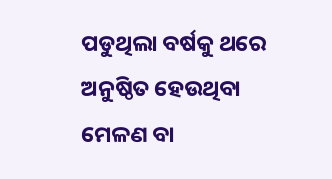ପଡୁଥିଲା ବର୍ଷକୁ ଥରେ ଅନୁଷ୍ଠିତ ହେଉଥିବା ମେଳଣ ବା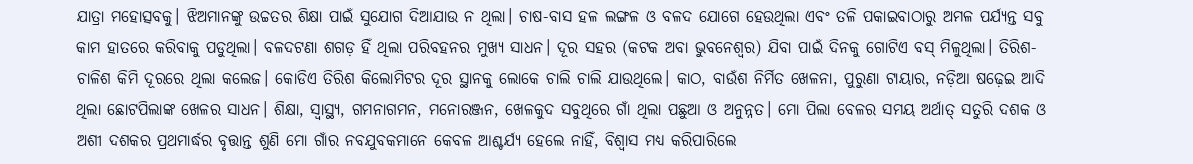ଯାତ୍ରା ମହୋତ୍ସବକୁ। ଝିଅମାନଙ୍କୁ ଉଚ୍ଚତର ଶିକ୍ଷା ପାଇଁ ସୁଯୋଗ ଦିଆଯାଉ ନ ଥିଲା। ଚାଷ-ବାସ ହଳ ଲଙ୍ଗଳ ଓ ବଳଦ ଯୋଗେ ହେଉଥିଲା ଏବଂ ତଳି ପକାଇବାଠାରୁ ଅମଳ ପର୍ଯ୍ୟନ୍ତ ସବୁ କାମ ହାତରେ କରିବାକୁ ପଡୁଥିଲା। ବଳଦଟଣା ଶଗଡ଼ ହିଁ ଥିଲା ପରିବହନର ମୁଖ୍ୟ ସାଧନ। ଦୂର ସହର (କଟକ ଅବା ଭୁବନେଶ୍ୱର) ଯିବା ପାଇଁ ଦିନକୁ ଗୋଟିଏ ବସ୍‌ ମିଳୁଥିଲା। ତିରିଶ-ଚାଳିଶ କିମି ଦୂରରେ ଥିଲା କଲେଜ। କୋଡିଏ ତିରିଶ କିଲୋମିଟର ଦୂର ସ୍ଥାନକୁ ଲୋକେ ଚାଲି ଚାଲି ଯାଉଥିଲେ। କାଠ, ବାଉଁଶ ନିର୍ମିତ ଖେଳନା, ପୁରୁଣା ଟାୟାର, ନଡ଼ିଆ ଷଢ଼େଇ ଆଦି ଥିଲା ଛୋଟପିଲାଙ୍କ ଖେଳର ସାଧନ। ଶିକ୍ଷା, ସ୍ବାସ୍ଥ୍ୟ, ଗମନାଗମନ, ମନୋରଞ୍ଜନ, ଖେଳକୁଦ ସବୁଥିରେ ଗାଁ ଥିଲା ପଛୁଆ ଓ ଅନୁନ୍ନତ। ମୋ ପିଲା ବେଳର ସମୟ ଅର୍ଥାତ୍‌ ସତୁରି ଦଶକ ଓ ଅଶୀ ଦଶକର ପ୍ରଥମାର୍ଦ୍ଧର ବୃତ୍ତାନ୍ତ ଶୁଣି ମୋ ଗାଁର ନବଯୁବକମାନେ କେବଳ ଆଶ୍ଚର୍ଯ୍ୟ ହେଲେ ନାହିଁ, ବିଶ୍ୱାସ ମଧ୍ୟ କରିପାରିଲେ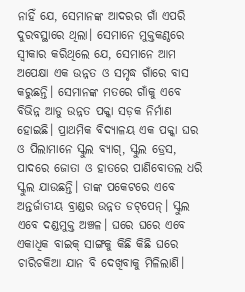ନାହିଁ ଯେ, ସେମାନଙ୍କ ଆଦରର ଗାଁ ଏପରି ଦୁରବସ୍ଥାରେ ଥିଲା। ସେମାନେ ମୁକ୍ତକଣ୍ଠରେ ସ୍ବୀକାର କରିଥିଲେ ଯେ, ସେମାନେ ଆମ ଅପେକ୍ଷା ଏକ ଉନ୍ନତ ଓ ସମୃଦ୍ଧ ଗାଁରେ ବାସ କରୁଛନ୍ତି। ସେମାନଙ୍କ ମତରେ ଗାଁକୁ ଏବେ ବିଭିନ୍ନ ଆଡୁ ଉନ୍ନତ ପକ୍କା ସଡ଼କ ନିର୍ମାଣ ହୋଇଛି। ପ୍ରାଥମିକ ବିଦ୍ୟାଳୟ ଏକ ପକ୍କା ଘର ଓ ପିଲାମାନେ ସ୍କୁଲ ବ୍ୟାଗ୍‌, ସ୍କୁଲ ଡ୍ରେସ, ପାଦରେ ଜୋତା ଓ ହାତରେ ପାଣିବୋତଲ ଧରି ସ୍କୁଲ ଯାଉଛନ୍ତି। ତାଙ୍କ ପକେଟରେ ଏବେ ଅନ୍ତର୍ଜାତୀୟ ବ୍ରାଣ୍ଡର ଉନ୍ନତ ଡଟ୍‌ପେନ୍‌। ସ୍କୁଲ ଏବେ ଦଣ୍ଡମୁକ୍ତ ଅଞ୍ଚଳ। ଘରେ ଘରେ ଏବେ ଏକାଧିକ ବାଇକ୍‌ ସାଙ୍ଗକୁ କିଛି କିଛି ଘରେ ଚାରିଚକିଆ ଯାନ ବି ଦେଖିବାକୁ ମିଳିଲାଣି।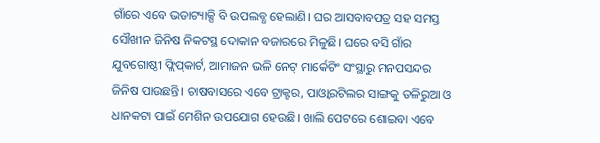ଗାଁରେ ଏବେ ଭଡାଟ୍ୟାକ୍ସି ବି ଉପଲବ୍ଧ ହେଲାଣି। ଘର ଆସବାବପତ୍ର ସହ ସମସ୍ତ ସୌଖୀନ ଜିନିଷ ନିକଟସ୍ଥ ଦୋକାନ ବଜାରରେ ମିଳୁଛି। ଘରେ ବସି ଗାଁର ଯୁବଗୋଷ୍ଠୀ ଫ୍ଲିପ୍‌କାର୍ଟ, ଆମାଜନ ଭଳି ନେଟ୍‌ ମାର୍କେଟିଂ ସଂସ୍ଥାରୁ ମନପସନ୍ଦର ଜିନିଷ ପାଉଛନ୍ତି। ଚାଷବାସରେ ଏବେ ଟ୍ରାକ୍ଟର, ପାଓ୍ବାରଟିଲର ସାଙ୍ଗକୁ ତଳିରୁଆ ଓ ଧାନକଟା ପାଇଁ ମେଶିନ ଉପଯୋଗ ହେଉଛି। ଖାଲି ପେଟରେ ଶୋଇବା ଏବେ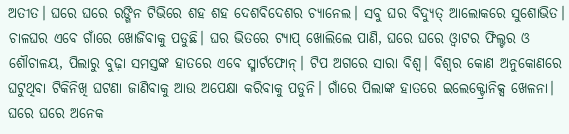ଅତୀତ। ଘରେ ଘରେ ରଙ୍ଗିନ ଟିଭିରେ ଶହ ଶହ ଦେଶବିଦେଶର ଚ୍ୟାନେଲ। ସବୁ ଘର ବିଦ୍ୟୁତ୍‌ ଆଲୋକରେ ସୁଶୋଭିତ। ଚାଳଘର ଏବେ ଗାଁରେ ଖୋଜିବାକୁ ପଡୁଛି। ଘର ଭିତରେ ଟ୍ୟାପ୍‌ ଖୋଲିଲେ ପାଣି, ଘରେ ଘରେ ଓ୍ବାଟର ଫିଲ୍ଟର ଓ ଶୌଚାଳୟ, ପିଲାରୁ ବୁଢ଼ା ସମସ୍ତଙ୍କ ହାତରେ ଏବେ ସ୍ମାର୍ଟଫୋନ୍‌। ଟିପ ଅଗରେ ସାରା ବିଶ୍ୱ। ବିଶ୍ୱର କୋଣ ଅନୁକୋଣରେ ଘଟୁଥିବା ଟିକିନିଖି ଘଟଣା ଜାଣିବାକୁ ଆଉ ଅପେକ୍ଷା କରିବାକୁ ପଡୁନି। ଗାଁରେ ପିଲାଙ୍କ ହାତରେ ଇଲେକ୍ଟ୍ରୋନିକ୍ସ ଖେଳନା। ଘରେ ଘରେ ଅନେକ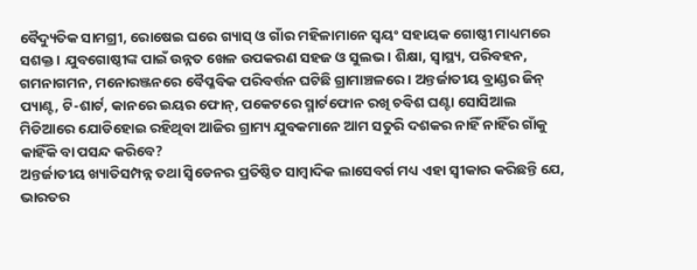ବୈଦ୍ୟୁତିକ ସାମଗ୍ରୀ, ରୋଷେଇ ଘରେ ଗ୍ୟାସ୍‌ ଓ ଗାଁର ମହିଳାମାନେ ସ୍ବୟଂ ସହାୟକ ଗୋଷ୍ଠୀ ମାଧ୍ୟମରେ ସଶକ୍ତ। ଯୁବଗୋଷ୍ଠୀଙ୍କ ପାଇଁ ଉନ୍ନତ ଖେଳ ଉପକରଣ ସହଜ ଓ ସୁଲଭ। ଶିକ୍ଷା, ସ୍ବାସ୍ଥ୍ୟ, ପରିବହନ, ଗମନାଗମନ, ମନୋରଞ୍ଜନରେ ବୈପ୍ଳବିକ ପରିବର୍ତ୍ତନ ଘଟିଛି ଗ୍ରାମାଞ୍ଚଳରେ। ଅନ୍ତର୍ଜାତୀୟ ବ୍ରାଣ୍ଡର ଜିନ୍‌ ପ୍ୟାଣ୍ଟ, ଟି-ଶାର୍ଟ, କାନରେ ଇୟର ଫୋନ୍‌, ପକେଟରେ ସ୍ମାର୍ଟଫୋନ ରଖି ଚବିଶ ଘଣ୍ଟା ସୋସିଆଲ ମିଡିଆରେ ଯୋଡିହୋଇ ରହିଥିବା ଆଜିର ଗ୍ରାମ୍ୟ ଯୁବକମାନେ ଆମ ସତୁରି ଦଶକର ନାହିଁ ନାହିଁର ଗାଁକୁ କାହିଁକି ବା ପସନ୍ଦ କରିବେ?
ଅନ୍ତର୍ଜାତୀୟ ଖ୍ୟାତିସମ୍ପନ୍ନ ତଥା ସ୍ବିଡେନର ପ୍ରତିଷ୍ଠିତ ସାମ୍ବାଦିକ ଲାସେବର୍ଗ ମଧ୍ୟ ଏହା ସ୍ବୀକାର କରିଛନ୍ତି ଯେ, ଭାରତର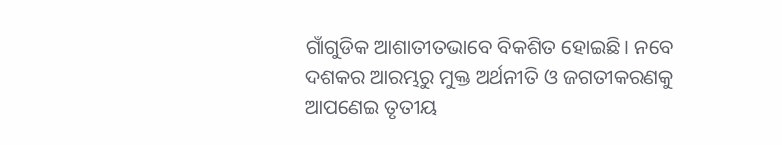ଗାଁଗୁଡିକ ଆଶାତୀତଭାବେ ବିକଶିତ ହୋଇଛି। ନବେ ଦଶକର ଆରମ୍ଭରୁ ମୁକ୍ତ ଅର୍ଥନୀତି ଓ ଜଗତୀକରଣକୁ ଆପଣେଇ ତୃତୀୟ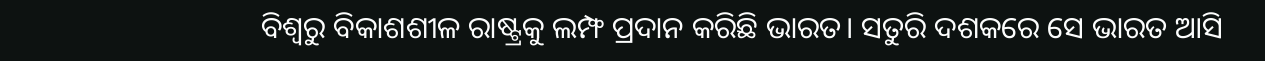ବିଶ୍ୱରୁ ବିକାଶଶୀଳ ରାଷ୍ଟ୍ରକୁ ଲମ୍ଫ ପ୍ରଦାନ କରିଛି ଭାରତ। ସତୁରି ଦଶକରେ ସେ ଭାରତ ଆସି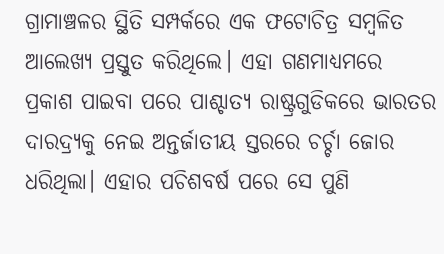ଗ୍ରାମାଞ୍ଚଳର ସ୍ଥିତି ସମ୍ପର୍କରେ ଏକ ଫଟୋଚିତ୍ର ସମ୍ବଳିତ ଆଲେଖ୍ୟ ପ୍ରସ୍ତୁତ କରିଥିଲେ। ଏହା ଗଣମାଧ୍ୟମରେ ପ୍ରକାଶ ପାଇବା ପରେ ପାଶ୍ଚାତ୍ୟ ରାଷ୍ଟ୍ରଗୁଡିକରେ ଭାରତର ଦାରଦ୍ର୍ୟକୁ ନେଇ ଅନ୍ତର୍ଜାତୀୟ ସ୍ତରରେ ଚର୍ଚ୍ଚା ଜୋର ଧରିଥିଲା। ଏହାର ପଚିଶବର୍ଷ ପରେ ସେ ପୁଣି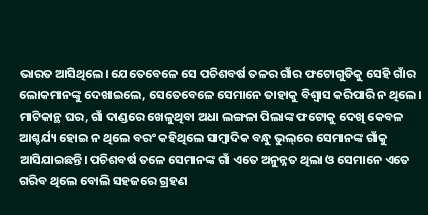ଭାରତ ଆସିଥିଲେ। ଯେତେବେଳେ ସେ ପଚିଶବର୍ଷ ତଳର ଗାଁର ଫଟୋଗୁଡିକୁ ସେହି ଗାଁର ଲୋକମାନଙ୍କୁ ଦେଖାଇଲେ, ସେତେବେଳେ ସେମାନେ ତାହାକୁ ବିଶ୍ୱାସ କରିପାରି ନ ଥିଲେ। ମାଟିକାନ୍ଥ ଘର, ଗାଁ ଦାଣ୍ଡରେ ଖେଳୁଥିବା ଅଧା ଲଙ୍ଗଳା ପିଲାଙ୍କ ଫଟୋକୁ ଦେଖି କେବଳ ଆଶ୍ଚର୍ଯ୍ୟ ହୋଇ ନ ଥିଲେ ବରଂ କହିଥିଲେ ସାମ୍ବାଦିକ ବନ୍ଧୁ ଭୁଲ୍‌ରେ ସେମାନଙ୍କ ଗାଁକୁ ଆସିଯାଇଛନ୍ତି। ପଚିଶବର୍ଷ ତଳେ ସେମାନଙ୍କ ଗାଁ ଏତେ ଅନୁନ୍ନତ ଥିଲା ଓ ସେମାନେ ଏତେ ଗରିବ ଥିଲେ ବୋଲି ସହଜରେ ଗ୍ରହଣ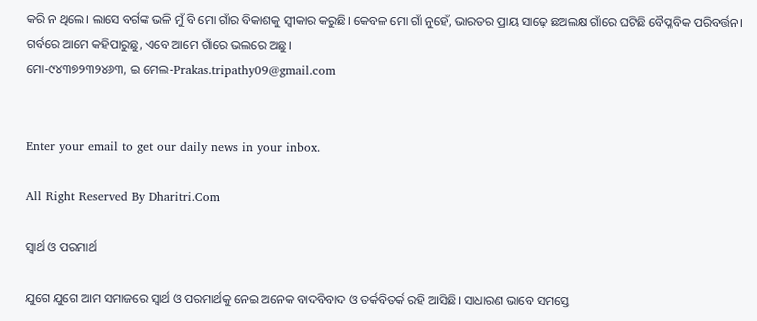କରି ନ ଥିଲେ। ଲାସେ ବର୍ଗଙ୍କ ଭଳି ମୁଁ ବି ମୋ ଗାଁର ବିକାଶକୁ ସ୍ବୀକାର କରୁଛି। କେବଳ ମୋ ଗାଁ ନୁହେଁ, ଭାରତର ପ୍ରାୟ ସାଢ଼େ ଛଅଲକ୍ଷ ଗାଁରେ ଘଟିଛି ବୈପ୍ଳବିକ ପରିବର୍ତ୍ତନ। ଗର୍ବରେ ଆମେ କହିପାରୁଛୁ, ଏବେ ଆମେ ଗାଁରେ ଭଲରେ ଅଛୁ।
ମୋ-୯୪୩୭୨୩୨୪୬୩, ଇ ମେଲ-Prakas.tripathy09@gmail.com


Enter your email to get our daily news in your inbox.

All Right Reserved By Dharitri.Com

ସ୍ବାର୍ଥ ଓ ପରମାର୍ଥ

ଯୁଗେ ଯୁଗେ ଆମ ସମାଜରେ ସ୍ବାର୍ଥ ଓ ପରମାର୍ଥକୁ ନେଇ ଅନେକ ବାଦବିବାଦ ଓ ତର୍କବିତର୍କ ରହି ଆସିଛି। ସାଧାରଣ ଭାବେ ସମସ୍ତେ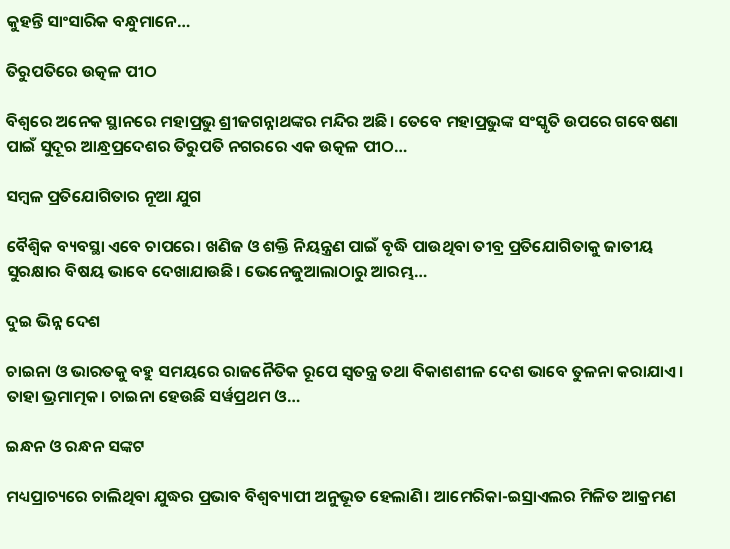କୁହନ୍ତି ସାଂସାରିକ ବନ୍ଧୁମାନେ…

ତିରୁପତିରେ ଉତ୍କଳ ପୀଠ

ବିଶ୍ୱରେ ଅନେକ ସ୍ଥାନରେ ମହାପ୍ରଭୁ ଶ୍ରୀଜଗନ୍ନାଥଙ୍କର ମନ୍ଦିର ଅଛି। ତେବେ ମହାପ୍ରଭୁଙ୍କ ସଂସ୍କୃତି ଉପରେ ଗବେଷଣା ପାଇଁ ସୁଦୂର ଆନ୍ଧ୍ରପ୍ରଦେଶର ତିରୁପତି ନଗରରେ ଏକ ଉତ୍କଳ ପୀଠ…

ସମ୍ବଳ ପ୍ରତିଯୋଗିତାର ନୂଆ ଯୁଗ

ବୈଶ୍ୱିକ ବ୍ୟବସ୍ଥା ଏବେ ଚାପରେ। ଖଣିଜ ଓ ଶକ୍ତି ନିୟନ୍ତ୍ରଣ ପାଇଁ ବୃଦ୍ଧି ପାଉଥିବା ତୀବ୍ର ପ୍ରତିଯୋଗିତାକୁ ଜାତୀୟ ସୁରକ୍ଷାର ବିଷୟ ଭାବେ ଦେଖାଯାଉଛି। ଭେନେଜୁଆଲାଠାରୁ ଆରମ୍ଭ…

ଦୁଇ ଭିନ୍ନ ଦେଶ

ଚାଇନା ଓ ଭାରତକୁ ବହୁ ସମୟରେ ରାଜନୈତିକ ରୂପେ ସ୍ୱତନ୍ତ୍ର ତଥା ବିକାଶଶୀଳ ଦେଶ ଭାବେ ତୁଳନା କରାଯାଏ। ତାହା ଭ୍ରମାତ୍ମକ। ଚାଇନା ହେଉଛି ସର୍ୱପ୍ରଥମ ଓ…

ଇନ୍ଧନ ଓ ରନ୍ଧନ ସଙ୍କଟ

ମଧ୍ୟପ୍ରାଚ୍ୟରେ ଚାଲିଥିବା ଯୁଦ୍ଧର ପ୍ରଭାବ ବିଶ୍ୱବ୍ୟାପୀ ଅନୁଭୂତ ହେଲାଣି। ଆମେରିକା-ଇସ୍ରାଏଲର ମିଳିତ ଆକ୍ରମଣ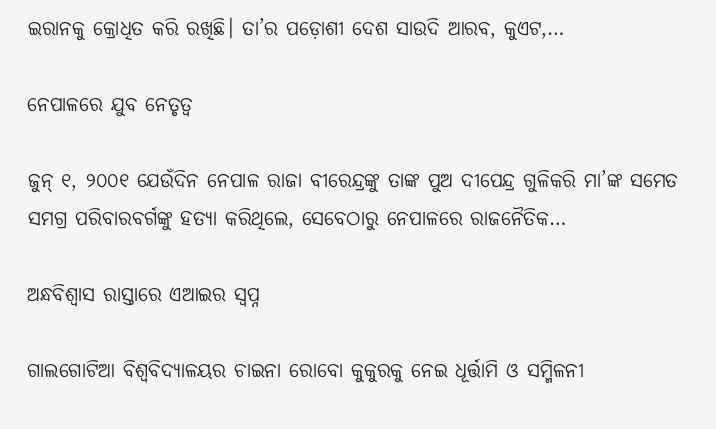ଇରାନକୁ କ୍ରୋଧିତ କରି ରଖିଛି। ତା’ର ପଡ଼ୋଶୀ ଦେଶ ସାଉଦି ଆରବ, କୁଏଟ,…

ନେପାଳରେ ଯୁବ ନେତୃତ୍ୱ

ଜୁନ୍‌ ୧, ୨୦୦୧ ଯେଉଁଦିନ ନେପାଳ ରାଜା ବୀରେନ୍ଦ୍ରଙ୍କୁ ତାଙ୍କ ପୁଅ ଦୀପେନ୍ଦ୍ର ଗୁଳିକରି ମା’ଙ୍କ ସମେତ ସମଗ୍ର ପରିବାରବର୍ଗଙ୍କୁ ହତ୍ୟା କରିଥିଲେ, ସେବେଠାରୁ ନେପାଳରେ ରାଜନୈତିକ…

ଅନ୍ଧବିଶ୍ୱାସ ରାସ୍ତାରେ ଏଆଇର ସ୍ବପ୍ନ

ଗାଲଗୋଟିଆ ବିଶ୍ବବିଦ୍ୟାଳୟର ଚାଇନା ରୋବୋ କୁକୁରକୁ ନେଇ ଧୂର୍ତ୍ତାମି ଓ ସମ୍ମିଳନୀ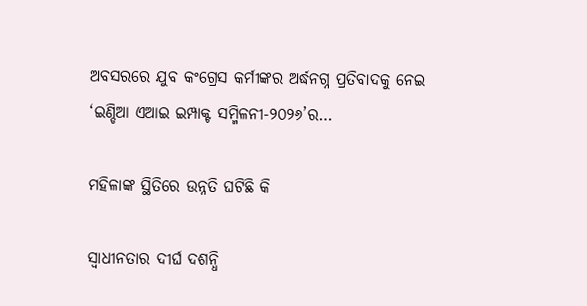ଅବସରରେ ଯୁବ କଂଗ୍ରେସ କର୍ମୀଙ୍କର ଅର୍ଦ୍ଧନଗ୍ନ ପ୍ରତିବାଦକୁ ନେଇ ‘ଇଣ୍ଡିଆ ଏଆଇ ଇମ୍ପାକ୍ଟ ସମ୍ମିଳନୀ-୨୦୨୬’ର…

ମହିଳାଙ୍କ ସ୍ଥିତିରେ ଉନ୍ନତି ଘଟିଛି କି

ସ୍ବାଧୀନତାର ଦୀର୍ଘ ଦଶନ୍ଧି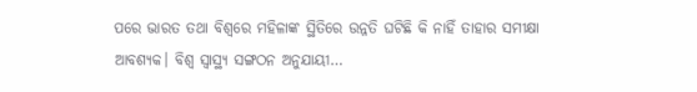ପରେ ଭାରତ ତଥା ବିଶ୍ୱରେ ମହିଳାଙ୍କ ସ୍ଥିତିରେ ଉନ୍ନତି ଘଟିଛି କି ନାହିଁ ତାହାର ସମୀକ୍ଷା ଆବଶ୍ୟକ। ବିଶ୍ୱ ସ୍ବାସ୍ଥ୍ୟ ସଙ୍ଗଠନ ଅନୁଯାୟୀ…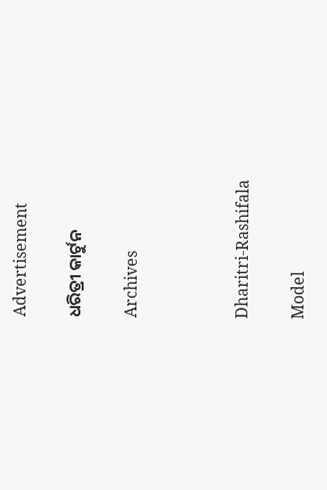Advertisement

ଧରିତ୍ରୀ କାର୍ଟୁନ

Archives



Dharitri-Rashifala

Model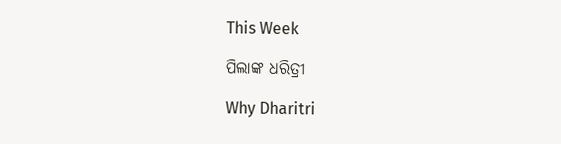This Week

ପିଲାଙ୍କ ଧରିତ୍ରୀ

Why Dharitri